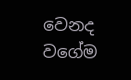වෙනද වගේම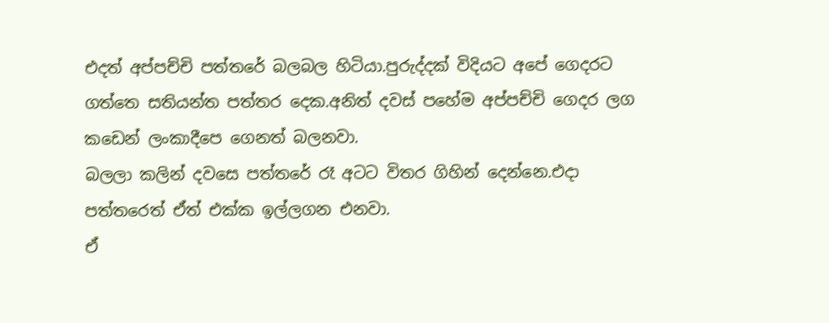එදත් අප්පච්චි පත්තරේ බලබල හිටියා.පුරුද්දක් විදියට අපේ ගෙදරට ගත්තෙ සතියන්ත පත්තර දෙක.අනිත් දවස් පහේම අප්පච්චි ගෙදර ලග කඩෙන් ලංකාදීපෙ ගෙනත් බලනවා.
බලලා කලින් දවසෙ පත්තරේ රෑ අටට විතර ගිහින් දෙන්නෙ.එදා පත්තරෙත් ඒත් එක්ක ඉල්ලගන එනවා.
ඒ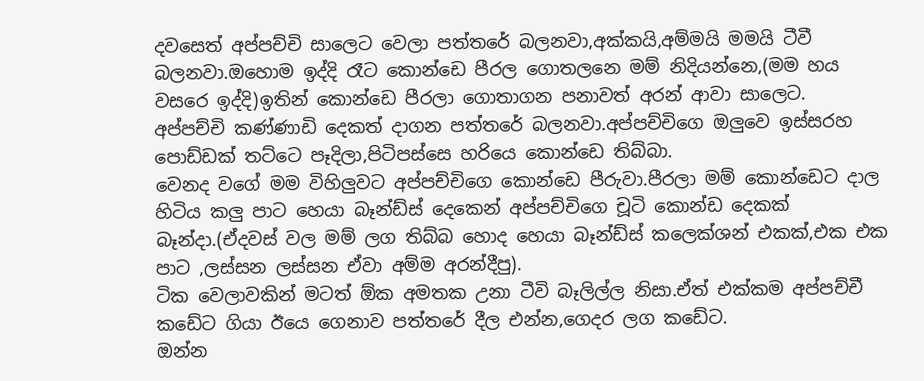දවසෙත් අප්පච්චි සාලෙට වෙලා පත්තරේ බලනවා,අක්කයි,අම්මයි මමයි ටීවී බලනවා.ඔහොම ඉද්දි රෑට කොන්ඩෙ පීරල ගොතලනෙ මම් නිදියන්නෙ,(මම හය වසරෙ ඉද්දි)ඉතින් කොන්ඩෙ පීරලා ගොතාගන පනාවත් අරන් ආවා සාලෙට.
අප්පච්චි කණ්ණාඩි දෙකත් දාගන පත්තරේ බලනවා.අප්පච්චිගෙ ඔලුවෙ ඉස්සරහ පොඩ්ඩක් තට්ටෙ පෑදිලා,පිටිපස්සෙ හරියෙ කොන්ඩෙ තිබ්බා.
වෙනද වගේ මම විහිලුවට අප්පච්චිගෙ කොන්ඩෙ පීරුවා.පීරලා මම් කොන්ඩෙට දාල හිටිය කලු පාට හෙයා බෑන්ඩ්ස් දෙකෙන් අප්පච්චිගෙ චූටි කොන්ඩ දෙකක් බෑන්දා.(ඒදවස් වල මම් ලග තිබ්බ හොද හෙයා බෑන්ඩ්ස් කලෙක්ශන් එකක්,එක එක පාට ,ලස්සන ලස්සන ඒවා අම්ම අරන්දීපු).
ටික වෙලාවකින් මටත් ඕක අමතක උනා ටීවි බෑලිල්ල නිසා.ඒත් එක්කම අප්පච්චී කඩේට ගියා ඊයෙ ගෙනාව පත්තරේ දීල එන්න,ගෙදර ලග කඩේට.
ඔන්න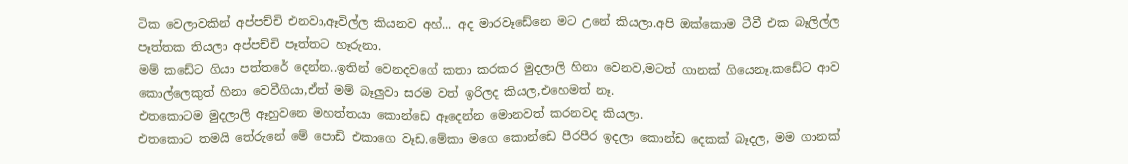ටික වෙලාවකින් අප්පච්චි එනවා,ඈවිල්ල කියනව අහ්... අද මාරවෑඩේනෙ මට උනේ කියලා.අපි ඔක්කොම ටීවී එක බෑලිල්ල පෑත්තක තියලා අප්පච්චි පෑත්තට හෑරුනා.
මම් කඩේට ගියා පත්තරේ දෙන්න..ඉතින් වෙනදවගේ කතා කරකර මුදලාලි හිනා වෙනව,මටත් ගානක් ගියෙනෑ.කඩේට ආව කොල්ලෙකුත් හිනා වෙවීගියා,ඒත් මම් බෑලුවා සරම වත් ඉරිලද කියල,එහෙමත් නෑ.
එතකොටම මුදලාලි ඈහුවනෙ මහත්තයා කොන්ඩෙ ඈදෙන්න මොනවත් කරනවද කියලා.
එතකොට තමයි තේරුනේ මේ පොඩි එකාගෙ වෑඩ.මේකා මගෙ කොන්ඩෙ පීරපීර ඉදලා කොන්ඩ දෙකක් බෑදල, මම ගානක්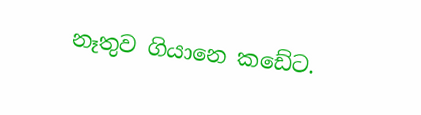නෑතුව ගියානෙ කඩේට.